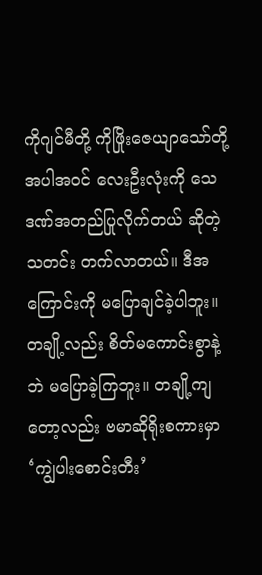ကိုဂျင်မီတို့ ကိုဖြိုးဇေယျာသော်တို့ အပါအဝင် လေးဦးလုံးကို သေဒဏ်အတည်ပြုလိုက်တယ် ဆိုတဲ့သတင်း တက်လာတယ်။ ဒီအကြောင်းကို မပြောချင်ခဲ့ပါဘူး။ တချို့လည်း စိတ်မကောင်းစွာနဲ့ဘဲ မပြောခဲ့ကြဘူး။ တချို့ကျတော့လည်း ဗမာဆိုရိုးစကားမှာ ‘ကျွဲပါးစောင်းတီး’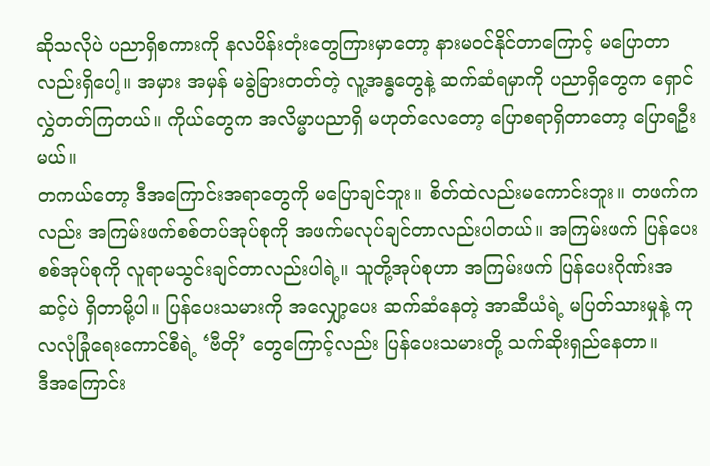ဆိုသလိုပဲ ပညာရှိစကားကို နလပိန်းတုံးတွေကြားမှာတော့ နားမဝင်နိုင်တာကြောင့် မပြောတာလည်းရှိပေါ့။ အမှား အမှန် မခွဲခြားတတ်တဲ့ လူ့အန္ဓတွေနဲ့ ဆက်ဆံရမှာကို ပညာရှိတွေက ရှောင်လွှဲတတ်ကြတယ်။ ကိုယ်တွေက အလိမ္မာပညာရှိ မဟုတ်လေတော့ ပြောစရာရှိတာတော့ ပြောရဦးမယ်။
တကယ်တော့ ဒီအကြောင်းအရာတွေကို မပြောချင်ဘူး။ စိတ်ထဲလည်းမကောင်းဘူး။ တဖက်ကလည်း အကြမ်းဖက်စစ်တပ်အုပ်စုကို အဖက်မလုပ်ချင်တာလည်းပါတယ်။ အကြမ်းဖက် ပြန်ပေး စစ်အုပ်စုကို လူရာမသွင်းချင်တာလည်းပါရဲ့။ သူတို့အုပ်စုဟာ အကြမ်းဖက် ပြန်ပေးဂိုဏ်းအဆင့်ပဲ ရှိတာမို့ပါ။ ပြန်ပေးသမားကို အလျှော့ပေး ဆက်ဆံနေတဲ့ အာဆီယံရဲ့ မပြတ်သားမှုနဲ့ ကုလလုံခြုံရေးကောင်စီရဲ့ ‘ဗီတို’ တွေကြောင့်လည်း ပြန်ပေးသမားတို့ သက်ဆိုးရှည်နေတာ။
ဒီအကြောင်း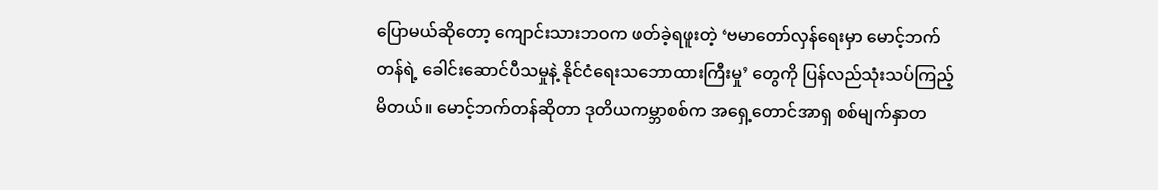ပြောမယ်ဆိုတော့ ကျောင်းသားဘဝက ဖတ်ခဲ့ရဖူးတဲ့ ‘ဗမာတော်လှန်ရေးမှာ မောင့်ဘက်တန်ရဲ့ ခေါင်းဆောင်ပီသမှုနဲ့ နိုင်ငံရေးသဘောထားကြီးမှု’ တွေကို ပြန်လည်သုံးသပ်ကြည့်မိတယ်။ မောင့်ဘက်တန်ဆိုတာ ဒုတိယကမ္ဘာစစ်က အရှေ့တောင်အာရှ စစ်မျက်နှာတ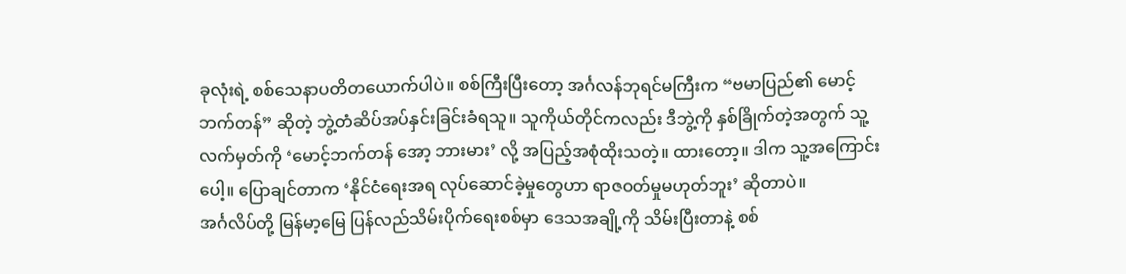ခုလုံးရဲ့ စစ်သေနာပတိတယောက်ပါပဲ။ စစ်ကြီးပြီးတော့ အင်္ဂလန်ဘုရင်မကြီးက “ဗမာပြည်၏ မောင့်ဘက်တန်” ဆိုတဲ့ ဘွဲ့တံဆိပ်အပ်နှင်းခြင်းခံရသူ။ သူကိုယ်တိုင်ကလည်း ဒီဘွဲ့ကို နှစ်ခြိုက်တဲ့အတွက် သူ့လက်မှတ်ကို ‘မောင့်ဘက်တန် အော့ ဘားမား’ လို့ အပြည့်အစုံထိုးသတဲ့။ ထားတော့။ ဒါက သူ့အကြောင်းပေါ့။ ပြောချင်တာက ‘နိုင်ငံရေးအရ လုပ်ဆောင်ခဲ့မှုတွေဟာ ရာဇဝတ်မှုမဟုတ်ဘူး’ ဆိုတာပဲ။
အင်္ဂလိပ်တို့ မြန်မာ့မြေ ပြန်လည်သိမ်းပိုက်ရေးစစ်မှာ ဒေသအချို့ကို သိမ်းပြီးတာနဲ့ စစ်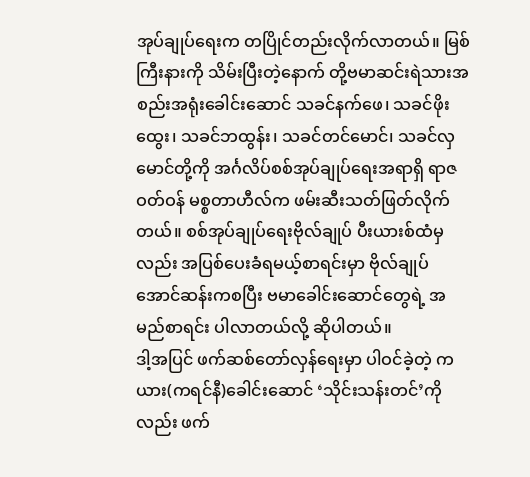အုပ်ချုပ်ရေးက တပြိုင်တည်းလိုက်လာတယ်။ မြစ်ကြီးနားကို သိမ်းပြီးတဲ့နောက် တို့ဗမာဆင်းရဲသားအစည်းအရုံးခေါင်းဆောင် သခင်နက်ဖေ၊ သခင်ဖိုးထွေး၊ သခင်ဘထွန်း၊ သခင်တင်မောင်၊ သခင်လှမောင်တို့ကို အင်္ဂလိပ်စစ်အုပ်ချုပ်ရေးအရာရှိ ရာဇဝတ်ဝန် မစ္စတာဟီလ်က ဖမ်းဆီးသတ်ဖြတ်လိုက်တယ်။ စစ်အုပ်ချုပ်ရေးဗိုလ်ချုပ် ပီးယားစ်ထံမှလည်း အပြစ်ပေးခံရမယ့်စာရင်းမှာ ဗိုလ်ချုပ်အောင်ဆန်းကစပြီး ဗမာခေါင်းဆောင်တွေရဲ့ အမည်စာရင်း ပါလာတယ်လို့ ဆိုပါတယ်။
ဒါ့အပြင် ဖက်ဆစ်တော်လှန်ရေးမှာ ပါဝင်ခဲ့တဲ့ ကယား(ကရင်နီ)ခေါင်းဆောင် ‘သိုင်းသန်းတင်’ကိုလည်း ဖက်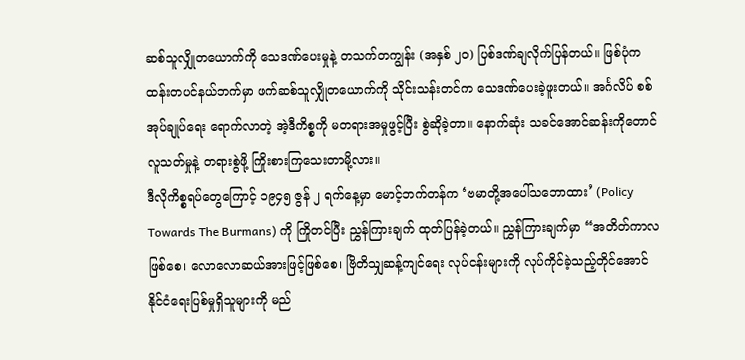ဆစ်သူလျှိုတယောက်ကို သေဒဏ်ပေးမှုနဲ့ တသက်တကျွန်း (အနှစ် ၂၀) ပြစ်ဒဏ်ချလိုက်ပြန်တယ်။ ဖြစ်ပုံက ထန်းတပင်နယ်ဘက်မှာ ဖက်ဆစ်သူလျှိုတယောက်ကို သိုင်းသန်းတင်က သေဒဏ်ပေးခဲ့ဖူးတယ်။ အင်္ဂလိပ် စစ်အုပ်ချုပ်ရေး ရောက်လာတဲ့ အဲ့ဒီကိစ္စကို မတရားအမှုဖွင့်ပြီး စွဲဆိုခဲ့တာ။ နောက်ဆုံး သခင်အောင်ဆန်းကိုတောင် လူသတ်မှုနဲ့ တရားစွဲဖို့ ကြိုးစားကြသေးတာမို့လား။
ဒီလိုကိစ္စရပ်တွေကြောင့် ၁၉၄၅ ဇွန် ၂ ရက်နေ့မှာ မောင့်ဘက်တန်က ‘ဗမာတို့အပေါ်သဘောထား’ (Policy Towards The Burmans) ကို ကြိုတင်ပြီး ညွှန်ကြားချက် ထုတ်ပြန်ခဲ့တယ်။ ညွှန်ကြားချက်မှာ “အတိတ်ကာလဖြစ်စေ၊ လောလောဆယ်အားဖြင့်ဖြစ်စေ၊ ဗြိတိသျှဆန့်ကျင်ရေး လုပ်ငန်းများကို လုပ်ကိုင်ခဲ့သည့်တိုင်အောင် နိုင်ငံရေးပြစ်မှုရှိသူများကို မည်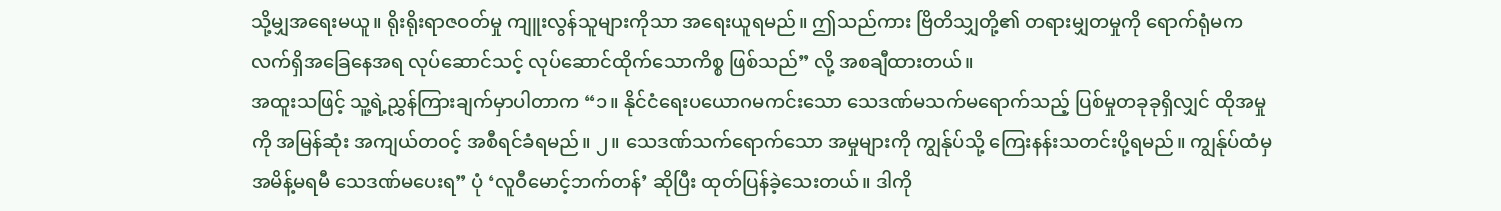သို့မျှအရေးမယူ။ ရိုးရိုးရာဇဝတ်မှု ကျူးလွန်သူများကိုသာ အရေးယူရမည်။ ဤသည်ကား ဗြိတိသျှတို့၏ တရားမျှတမှုကို ရောက်ရုံမက လက်ရှိအခြေနေအရ လုပ်ဆောင်သင့် လုပ်ဆောင်ထိုက်သောကိစ္စ ဖြစ်သည်” လို့ အစချီထားတယ်။
အထူးသဖြင့် သူ့ရဲ့ညွှန်ကြားချက်မှာပါတာက “၁။ နိုင်ငံရေးပယောဂမကင်းသော သေဒဏ်မသက်မရောက်သည့် ပြစ်မှုတခုခုရှိလျှင် ထိုအမှုကို အမြန်ဆုံး အကျယ်တဝင့် အစီရင်ခံရမည်။ ၂။ သေဒဏ်သက်ရောက်သော အမှုများကို ကျွန်ုပ်သို့ ကြေးနန်းသတင်းပို့ရမည်။ ကျွန်ုပ်ထံမှ အမိန့်မရမီ သေဒဏ်မပေးရ” ပုံ ‘လူဝီမောင့်ဘက်တန်’ ဆိုပြီး ထုတ်ပြန်ခဲ့သေးတယ်။ ဒါကို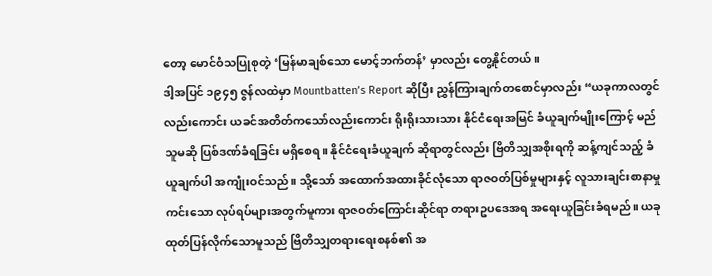တော့ မောင်ဝံသပြုစုတဲ့ ‘မြန်မာချစ်သော မောင့်ဘက်တန်’ မှာလည်း တွေ့နိုင်တယ်။
ဒါ့အပြင် ၁၉၄၅ ဇွန်လထဲမှာ Mountbatten’s Report ဆိုပြီး ညွှန်ကြားချက်တစောင်မှာလည်း “ယခုကာလတွင်လည်းကောင်း ယခင်အတိတ်ကသော်လည်းကောင်း ရိုးရိုးသားသား နိုင်ငံရေးအမြင် ခံယူချက်မျိုးကြောင့် မည်သူမဆို ပြစ်ဒဏ်ခံရခြင်း မရှိစေရ။ နိုင်ငံရေးခံယူချက် ဆိုရာတွင်လည်း ဗြိတိသျှအစိုးရကို ဆန့်ကျင်သည့် ခံယူချက်ပါ အကျုံးဝင်သည်။ သို့သော် အထောက်အထားခိုင်လုံသော ရာဇဝတ်ပြစ်မှုများနှင့် လူသားချင်းစာနာမှုကင်းသော လုပ်ရပ်များအတွက်မူကား ရာဇဝတ်ကြောင်းဆိုင်ရာ တရားဥပဒေအရ အရေးယူခြင်းခံရမည်။ ယခုထုတ်ပြန်လိုက်သောမူသည် ဗြိတိသျှတရားရေးစနစ်၏ အ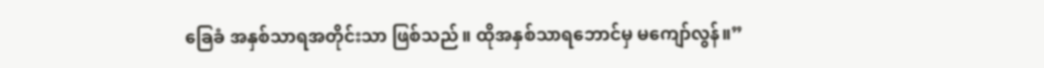ခြေခံ အနှစ်သာရအတိုင်းသာ ဖြစ်သည်။ ထိုအနှစ်သာရဘောင်မှ မကျော်လွန်။”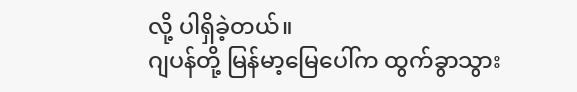လို့ ပါရှိခဲ့တယ်။
ဂျပန်တို့ မြန်မာ့မြေပေါ်က ထွက်ခွာသွား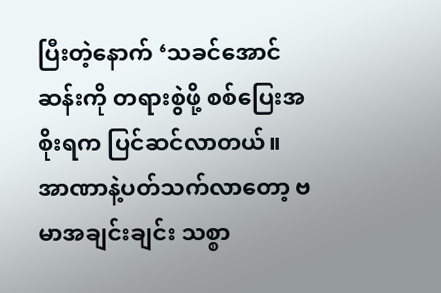ပြီးတဲ့နောက် ‘သခင်အောင်ဆန်းကို တရားစွဲဖို့ စစ်ပြေးအစိုးရက ပြင်ဆင်လာတယ်။ အာဏာနဲ့ပတ်သက်လာတော့ ဗမာအချင်းချင်း သစ္စာ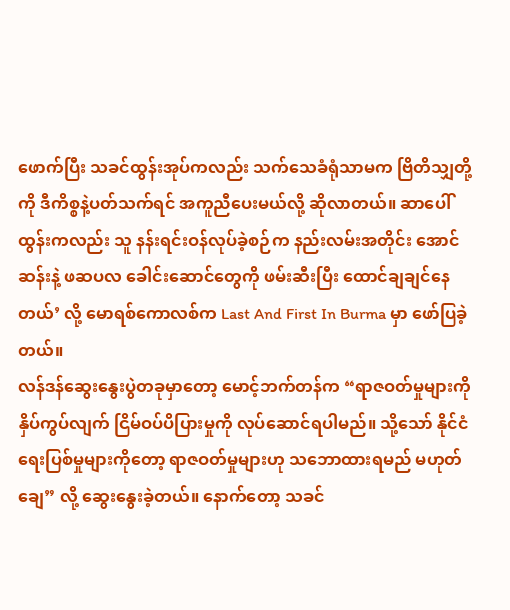ဖောက်ပြီး သခင်ထွန်းအုပ်ကလည်း သက်သေခံရုံသာမက ဗြိတိသျှတို့ကို ဒီကိစ္စနဲ့ပတ်သက်ရင် အကူညီပေးမယ်လို့ ဆိုလာတယ်။ ဆာပေါ်ထွန်းကလည်း သူ နန်းရင်းဝန်လုပ်ခဲ့စဉ်က နည်းလမ်းအတိုင်း အောင်ဆန်းနဲ့ ဖဆပလ ခေါင်းဆောင်တွေကို ဖမ်းဆီးပြီး ထောင်ချချင်နေတယ်’ လို့ မောရစ်ကောလစ်က Last And First In Burma မှာ ဖော်ပြခဲ့တယ်။
လန်ဒန်ဆွေးနွေးပွဲတခုမှာတော့ မောင့်ဘက်တန်က “ရာဇဝတ်မှုများကို နှိပ်ကွပ်လျက် ငြိမ်ဝပ်ပိပြားမှုကို လုပ်ဆောင်ရပါမည်။ သို့သော် နိုင်ငံရေးပြစ်မှုများကိုတော့ ရာဇဝတ်မှုများဟု သဘောထားရမည် မဟုတ်ချေ” လို့ ဆွေးနွေးခဲ့တယ်။ နောက်တော့ သခင်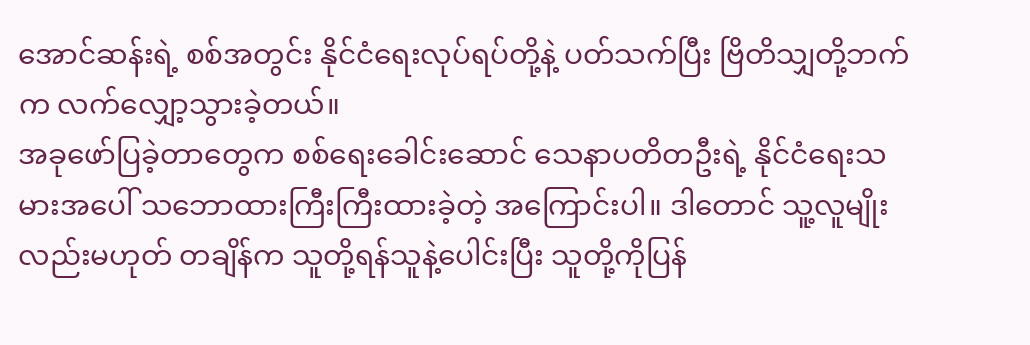အောင်ဆန်းရဲ့ စစ်အတွင်း နိုင်ငံရေးလုပ်ရပ်တို့နဲ့ ပတ်သက်ပြီး ဗြိတိသျှတို့ဘက်က လက်လျှော့သွားခဲ့တယ်။
အခုဖော်ပြခဲ့တာတွေက စစ်ရေးခေါင်းဆောင် သေနာပတိတဦးရဲ့ နိုင်ငံရေးသမားအပေါ် သဘောထားကြီးကြီးထားခဲ့တဲ့ အကြောင်းပါ။ ဒါတောင် သူ့လူမျိုးလည်းမဟုတ် တချိန်က သူတို့ရန်သူနဲ့ပေါင်းပြီး သူတို့ကိုပြန်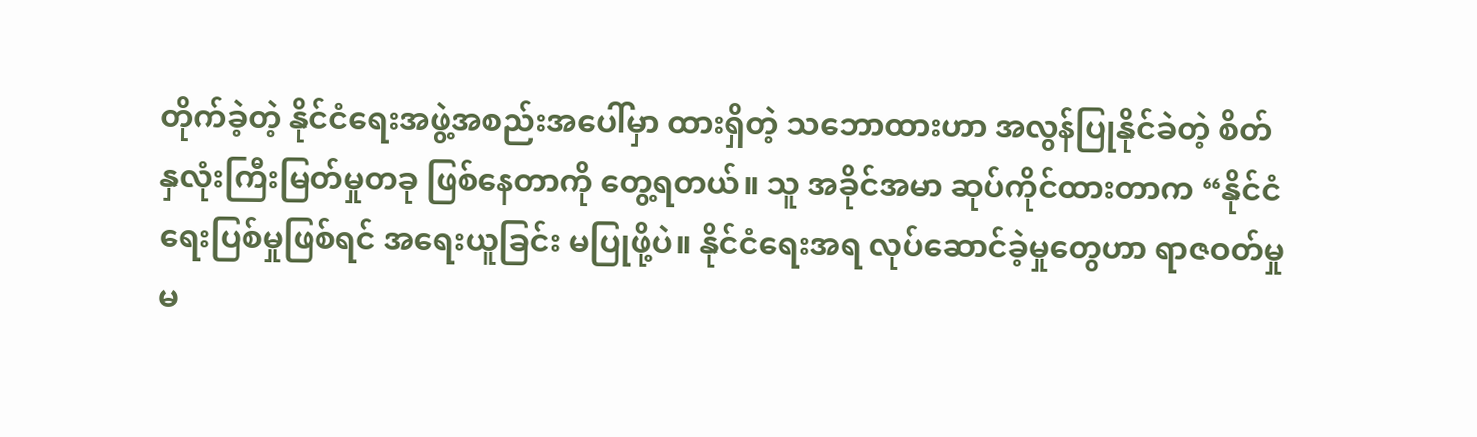တိုက်ခဲ့တဲ့ နိုင်ငံရေးအဖွဲ့အစည်းအပေါ်မှာ ထားရှိတဲ့ သဘောထားဟာ အလွန်ပြုနိုင်ခဲတဲ့ စိတ်နှလုံးကြီးမြတ်မှုတခု ဖြစ်နေတာကို တွေ့ရတယ်။ သူ အခိုင်အမာ ဆုပ်ကိုင်ထားတာက “နိုင်ငံရေးပြစ်မှုဖြစ်ရင် အရေးယူခြင်း မပြုဖို့ပဲ။ နိုင်ငံရေးအရ လုပ်ဆောင်ခဲ့မှုတွေဟာ ရာဇဝတ်မှုမ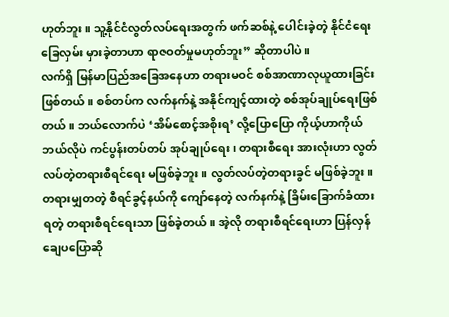ဟုတ်ဘူး။ သူ့နိုင်ငံလွတ်လပ်ရေးအတွက် ဖက်ဆစ်နဲ့ ပေါင်းခဲ့တဲ့ နိုင်ငံရေးခြေလှမ်း မှားခဲ့တာဟာ ရာဇဝတ်မှုမဟုတ်ဘူး” ဆိုတာပါပဲ။
လက်ရှိ မြန်မာပြည်အခြေအနေဟာ တရားမဝင် စစ်အာဏာလုယူထားခြင်း ဖြစ်တယ်။ စစ်တပ်က လက်နက်နဲ့ အနိုင်ကျင့်ထားတဲ့ စစ်အုပ်ချုပ်ရေးဖြစ်တယ်။ ဘယ်လောက်ပဲ ‘အိမ်စောင့်အစိုးရ’ လို့ပြောပြော ကိုယ့်ဟာကိုယ် ဘယ်လိုပဲ ကင်ပွန်းတပ်တပ် အုပ်ချုပ်ရေး၊ တရားစီရေး အားလုံးဟာ လွတ်လပ်တဲ့တရားစီရင်ရေး မဖြစ်ခဲ့ဘူး။ လွတ်လပ်တဲ့တရားခွင် မဖြစ်ခဲ့ဘူး။ တရားမျှတတဲ့ စီရင်ခွင့်နယ်ကို ကျော်နေတဲ့ လက်နက်နဲ့ ခြိမ်းခြောက်ခံထားရတဲ့ တရားစီရင်ရေးသာ ဖြစ်ခဲ့တယ်။ အဲ့လို တရားစီရင်ရေးဟာ ပြန်လှန်ချေပပြောဆို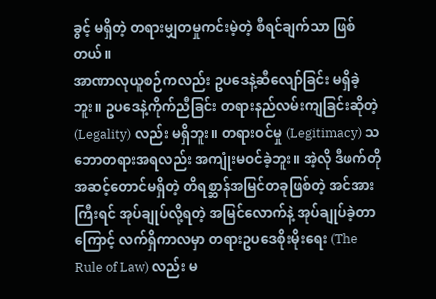ခွင့် မရှိတဲ့ တရားမျှတမှုကင်းမဲ့တဲ့ စီရင်ချက်သာ ဖြစ်တယ်။
အာဏာလုယူစဉ်ကလည်း ဥပဒေနဲ့ဆီလျော်ခြင်း မရှိခဲ့ဘူး။ ဥပဒေနဲ့ကိုက်ညီခြင်း တရားနည်လမ်းကျခြင်းဆိုတဲ့ (Legality) လည်း မရှိဘူး။ တရားဝင်မှု (Legitimacy) သဘောတရားအရလည်း အကျုံးမဝင်ခဲ့ဘူး။ အဲ့လို ဒီဖက်တိုအဆင့်တောင်မရှိတဲ့ တိရစ္ဆာန်အမြင်တခုဖြစ်တဲ့ အင်အားကြီးရင် အုပ်ချုပ်လို့ရတဲ့ အမြင်လောက်နဲ့ အုပ်ချုပ်ခဲ့တာကြောင့် လက်ရှိကာလမှာ တရားဥပဒေစိုးမိုးရေး (The Rule of Law) လည်း မ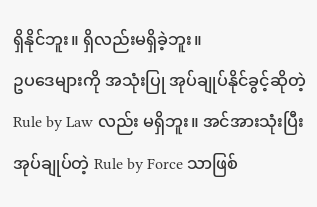ရှိနိုင်ဘူး။ ရှိလည်းမရှိခဲ့ဘူး။
ဥပဒေများကို အသုံးပြု အုပ်ချုပ်နိုင်ခွင့်ဆိုတဲ့ Rule by Law လည်း မရှိဘူး။ အင်အားသုံးပြီး အုပ်ချုပ်တဲ့ Rule by Force သာဖြစ်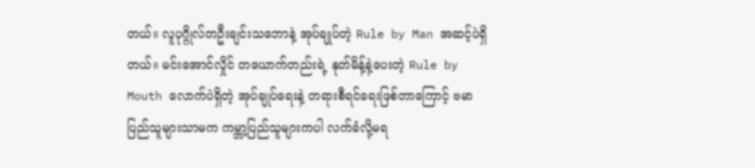တယ်။ လူပုဂ္ဂိုလ်တဦးချင်းသဘောနဲ့ အုပ်ချုပ်တဲ့ Rule by Man အဆင့်ပဲရှိတယ်။ မင်းအောင်လှိုင် တယောက်တည်းရဲ့ နုတ်မိန့်နဲ့ပေးတဲ့ Rule by Mouth လောက်ပဲရှိတဲ့ အုပ်ချုပ်ရေးနဲ့ တရားစီရင်ရေးဖြစ်တာကြောင့် ဗမာပြည်သူများသာမက ကမ္ဘာ့ပြည်သူများကပါ လက်ခံလို့မရ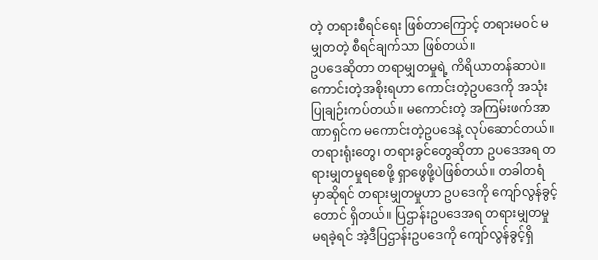တဲ့ တရားစီရင်ရေး ဖြစ်တာကြောင့် တရားမဝင် မမျှတတဲ့ စီရင်ချက်သာ ဖြစ်တယ်။
ဥပဒေဆိုတာ တရာမျှတမှုရဲ့ ကိရိယာတန်ဆာပဲ။ ကောင်းတဲ့အစိုးရဟာ ကောင်းတဲ့ဥပဒေကို အသုံးပြုချဉ်းကပ်တယ်။ မကောင်းတဲ့ အကြမ်းဖက်အာဏာရှင်က မကောင်းတဲ့ဥပဒေနဲ့ လုပ်ဆောင်တယ်။ တရားရုံးတွေ၊ တရားခွင်တွေဆိုတာ ဥပဒေအရ တရားမျှတမှုရစေဖို့ ရှာဖွေဖို့ပဲဖြစ်တယ်။ တခါတရံမှာဆိုရင် တရားမျှတမှုဟာ ဥပဒေကို ကျော်လွန်ခွင့်တောင် ရှိတယ်။ ပြဌာန်းဥပဒေအရ တရားမျှတမှု မရခဲ့ရင် အဲ့ဒီပြဌာန်းဥပဒေကို ကျော်လွန်ခွင့်ရှိ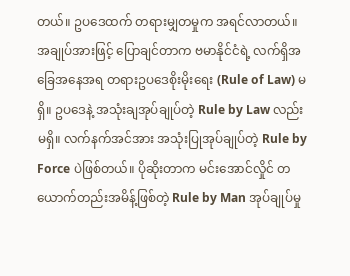တယ်။ ဥပဒေထက် တရားမျှတမှုက အရင်လာတယ်။
အချုပ်အားဖြင့် ပြောချင်တာက ဗမာနိုင်ငံရဲ့ လက်ရှိအခြေအနေအရ တရားဥပဒေစိုးမိုးရေး (Rule of Law) မရှိ။ ဥပဒေနဲ့ အသုံးချအုပ်ချုပ်တဲ့ Rule by Law လည်းမရှိ။ လက်နက်အင်အား အသုံးပြုအုပ်ချုပ်တဲ့ Rule by Force ပဲဖြစ်တယ်။ ပိုဆိုးတာက မင်းအောင်လှိုင် တယောက်တည်းအမိန့်ဖြစ်တဲ့ Rule by Man အုပ်ချုပ်မှု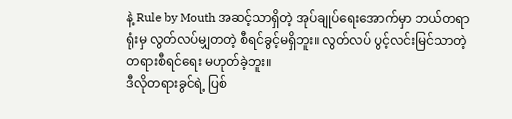နဲ့ Rule by Mouth အဆင့်သာရှိတဲ့ အုပ်ချုပ်ရေးအောက်မှာ ဘယ်တရာရုံးမှ လွတ်လပ်မျှတတဲ့ စီရင်ခွင့်မရှိဘူး။ လွတ်လပ် ပွင့်လင်းမြင်သာတဲ့ တရားစီရင်ရေး မဟုတ်ခဲ့ဘူး။
ဒီလိုတရားခွင်ရဲ့ ပြစ်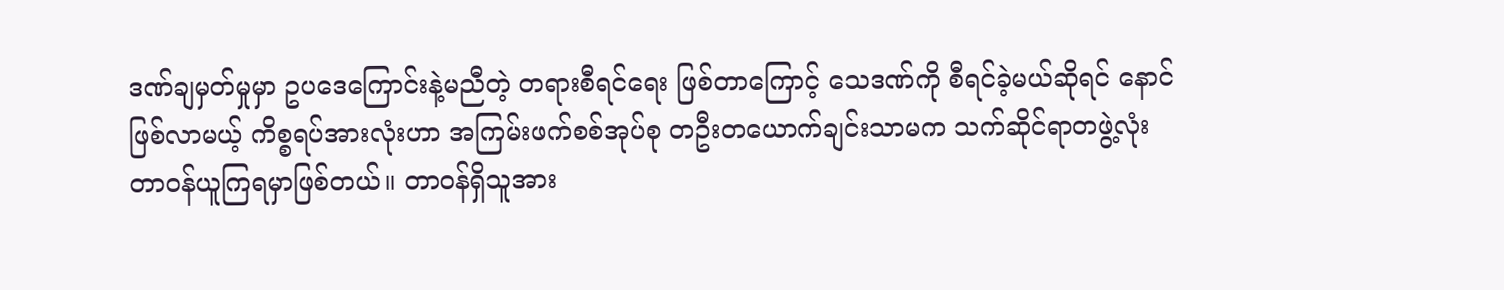ဒဏ်ချမှတ်မှုမှာ ဥပဒေကြောင်းနဲ့မညီတဲ့ တရားစီရင်ရေး ဖြစ်တာကြောင့် သေဒဏ်ကို စီရင်ခဲ့မယ်ဆိုရင် နောင်ဖြစ်လာမယ့် ကိစ္စရပ်အားလုံးဟာ အကြမ်းဖက်စစ်အုပ်စု တဦးတယောက်ချင်းသာမက သက်ဆိုင်ရာတဖွဲ့လုံး တာဝန်ယူကြရမှာဖြစ်တယ်။ တာဝန်ရှိသူအား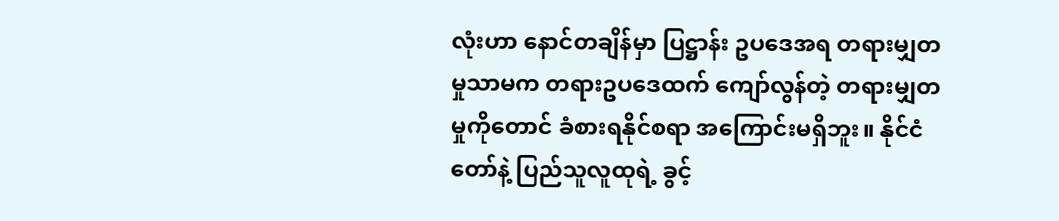လုံးဟာ နောင်တချိန်မှာ ပြဋ္ဌာန်း ဥပဒေအရ တရားမျှတမှုသာမက တရားဥပဒေထက် ကျော်လွန်တဲ့ တရားမျှတမှုကိုတောင် ခံစားရနိုင်စရာ အကြောင်းမရှိဘူး။ နိုင်ငံတော်နဲ့ ပြည်သူလူထုရဲ့ ခွင့်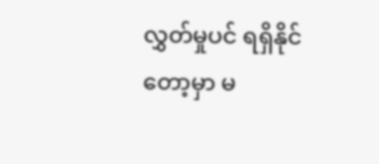လွှတ်မှုပင် ရရှိနိုင်တော့မှာ မ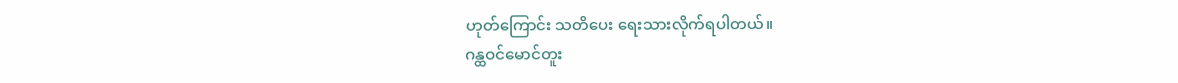ဟုတ်ကြောင်း သတိပေး ရေးသားလိုက်ရပါတယ်။
ဂန္ထဝင်မောင်တူး